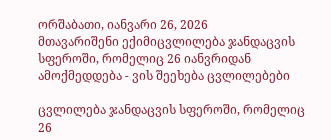ორშაბათი, იანვარი 26, 2026
მთავარიშენი ექიმიცვლილება ჯანდაცვის სფეროში, რომელიც 26 იანვრიდან ამოქმედდება - ვის შეეხება ცვლილებები

ცვლილება ჯანდაცვის სფეროში, რომელიც 26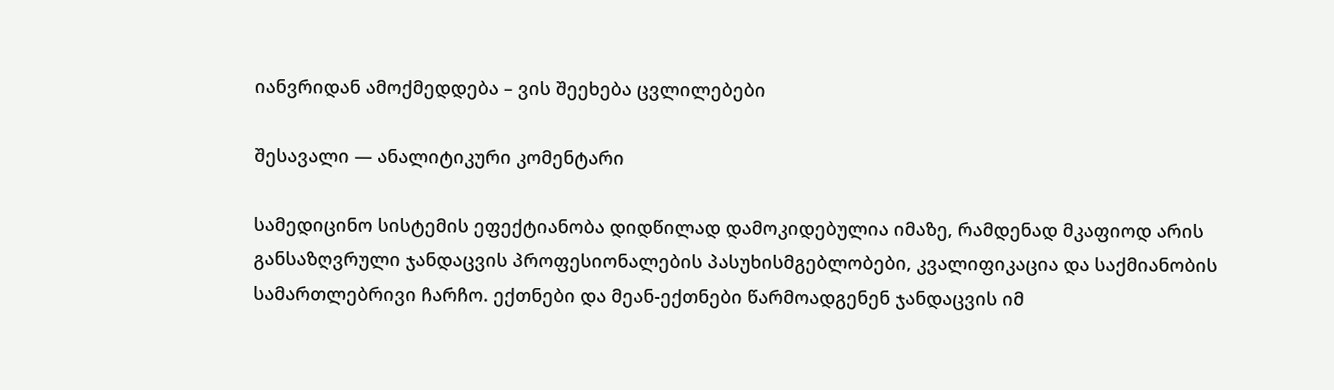იანვრიდან ამოქმედდება – ვის შეეხება ცვლილებები

შესავალი — ანალიტიკური კომენტარი

სამედიცინო სისტემის ეფექტიანობა დიდწილად დამოკიდებულია იმაზე, რამდენად მკაფიოდ არის განსაზღვრული ჯანდაცვის პროფესიონალების პასუხისმგებლობები, კვალიფიკაცია და საქმიანობის სამართლებრივი ჩარჩო. ექთნები და მეან-ექთნები წარმოადგენენ ჯანდაცვის იმ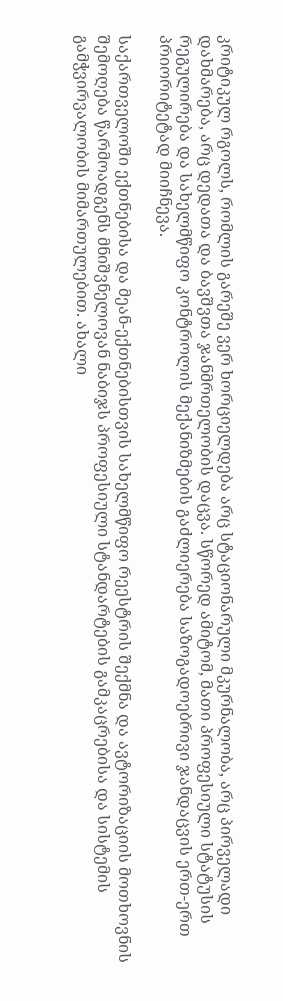კრიტიკულ რგოლს, რომლის გარეშე ვერ ხორციელდება არც სტაციონარული მკურნალობა, არც პირველადი დახმარება, არც დედათა და ბავშვთა ჯანმრთელობის დაცვა. სწორედ ამიტომ, მათი პროფესიული სტატუსის რეგულირება და სახელმწიფო კონტროლის მექანიზმების გაძლიერება საზოგადოებრივი ჯანდაცვის ერთ-ერთ პრიორიტეტად მიიჩნევა.

საქართველოში ექთნებისა და მეან-ექთნებისთვის სახელმწიფო რეესტრის შექმნა და ავტორიზაციის მოთხოვნის შემოღება წარმოადგენს მნიშვნელოვან ნაბიჯს პროფესიული სტანდარტების გამკაცრებისა და სისტემის გამჭვირვალობის მიმართულებით. ახალი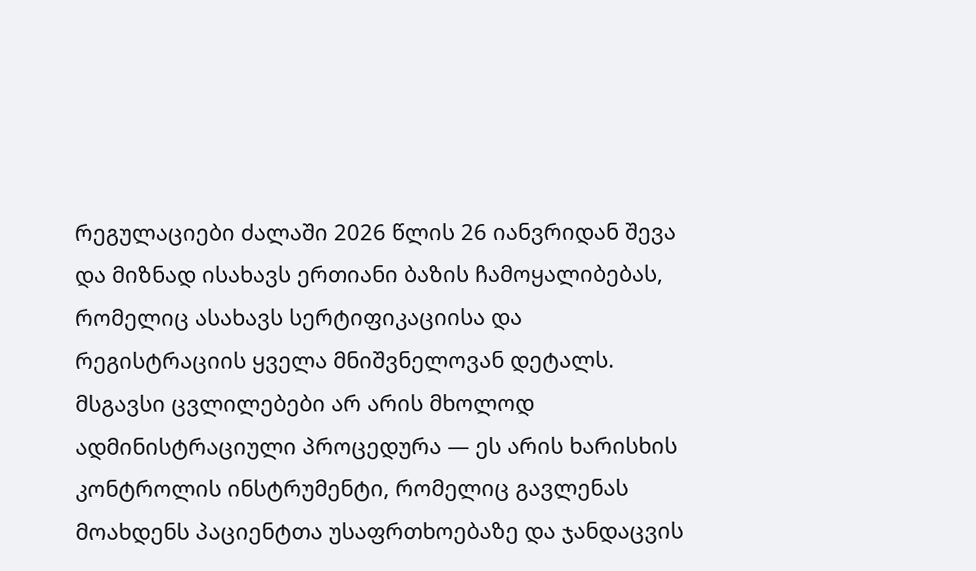რეგულაციები ძალაში 2026 წლის 26 იანვრიდან შევა და მიზნად ისახავს ერთიანი ბაზის ჩამოყალიბებას, რომელიც ასახავს სერტიფიკაციისა და რეგისტრაციის ყველა მნიშვნელოვან დეტალს. მსგავსი ცვლილებები არ არის მხოლოდ ადმინისტრაციული პროცედურა — ეს არის ხარისხის კონტროლის ინსტრუმენტი, რომელიც გავლენას მოახდენს პაციენტთა უსაფრთხოებაზე და ჯანდაცვის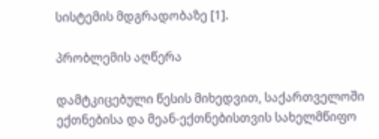სისტემის მდგრადობაზე [1].

პრობლემის აღწერა

დამტკიცებული წესის მიხედვით, საქართველოში ექთნებისა და მეან-ექთნებისთვის სახელმწიფო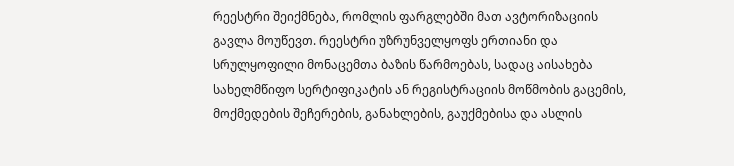რეესტრი შეიქმნება, რომლის ფარგლებში მათ ავტორიზაციის გავლა მოუწევთ. რეესტრი უზრუნველყოფს ერთიანი და სრულყოფილი მონაცემთა ბაზის წარმოებას, სადაც აისახება სახელმწიფო სერტიფიკატის ან რეგისტრაციის მოწმობის გაცემის, მოქმედების შეჩერების, განახლების, გაუქმებისა და ასლის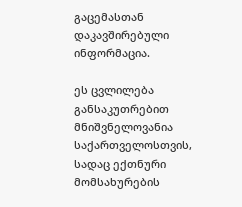გაცემასთან დაკავშირებული ინფორმაცია.

ეს ცვლილება განსაკუთრებით მნიშვნელოვანია საქართველოსთვის, სადაც ექთნური მომსახურების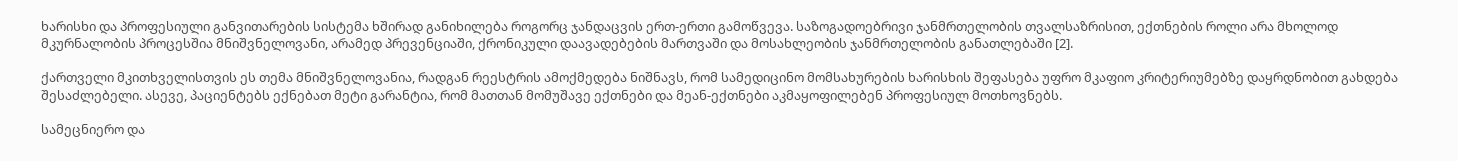ხარისხი და პროფესიული განვითარების სისტემა ხშირად განიხილება როგორც ჯანდაცვის ერთ-ერთი გამოწვევა. საზოგადოებრივი ჯანმრთელობის თვალსაზრისით, ექთნების როლი არა მხოლოდ მკურნალობის პროცესშია მნიშვნელოვანი, არამედ პრევენციაში, ქრონიკული დაავადებების მართვაში და მოსახლეობის ჯანმრთელობის განათლებაში [2].

ქართველი მკითხველისთვის ეს თემა მნიშვნელოვანია, რადგან რეესტრის ამოქმედება ნიშნავს, რომ სამედიცინო მომსახურების ხარისხის შეფასება უფრო მკაფიო კრიტერიუმებზე დაყრდნობით გახდება შესაძლებელი. ასევე, პაციენტებს ექნებათ მეტი გარანტია, რომ მათთან მომუშავე ექთნები და მეან-ექთნები აკმაყოფილებენ პროფესიულ მოთხოვნებს.

სამეცნიერო და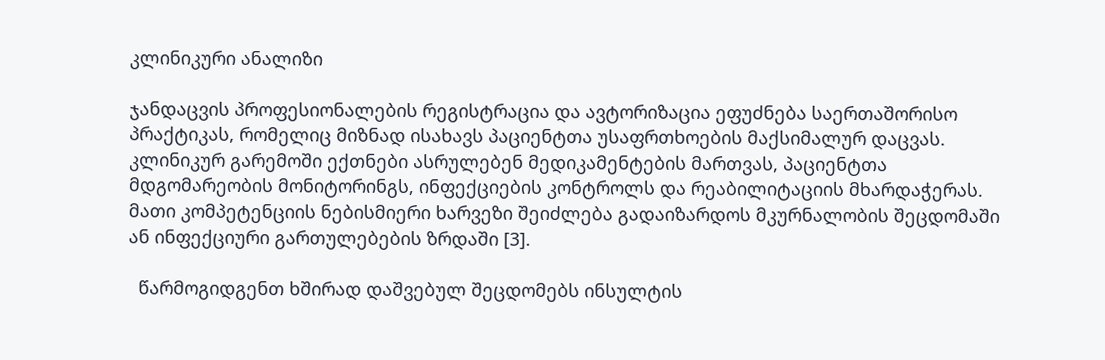კლინიკური ანალიზი

ჯანდაცვის პროფესიონალების რეგისტრაცია და ავტორიზაცია ეფუძნება საერთაშორისო პრაქტიკას, რომელიც მიზნად ისახავს პაციენტთა უსაფრთხოების მაქსიმალურ დაცვას. კლინიკურ გარემოში ექთნები ასრულებენ მედიკამენტების მართვას, პაციენტთა მდგომარეობის მონიტორინგს, ინფექციების კონტროლს და რეაბილიტაციის მხარდაჭერას. მათი კომპეტენციის ნებისმიერი ხარვეზი შეიძლება გადაიზარდოს მკურნალობის შეცდომაში ან ინფექციური გართულებების ზრდაში [3].

  წარმოგიდგენთ ხშირად დაშვებულ შეცდომებს ინსულტის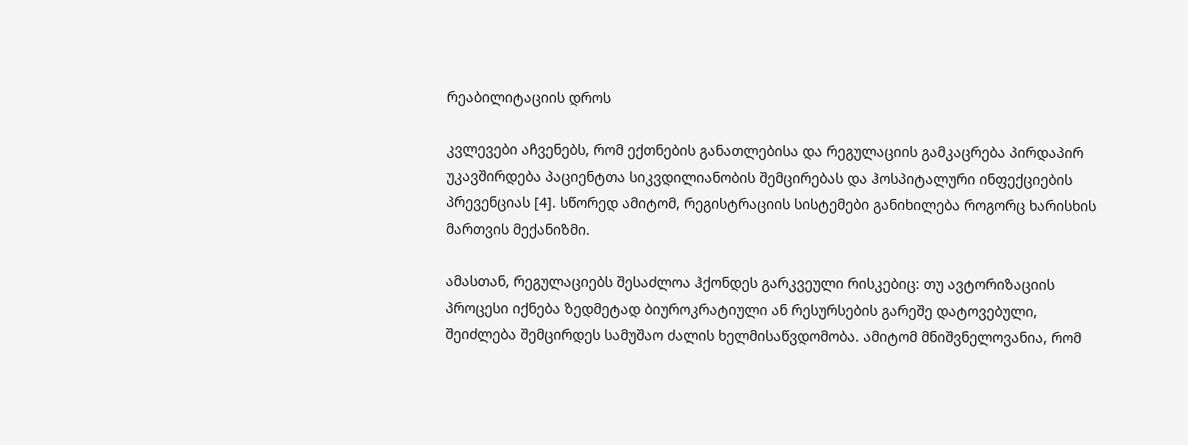რეაბილიტაციის დროს

კვლევები აჩვენებს, რომ ექთნების განათლებისა და რეგულაციის გამკაცრება პირდაპირ უკავშირდება პაციენტთა სიკვდილიანობის შემცირებას და ჰოსპიტალური ინფექციების პრევენციას [4]. სწორედ ამიტომ, რეგისტრაციის სისტემები განიხილება როგორც ხარისხის მართვის მექანიზმი.

ამასთან, რეგულაციებს შესაძლოა ჰქონდეს გარკვეული რისკებიც: თუ ავტორიზაციის პროცესი იქნება ზედმეტად ბიუროკრატიული ან რესურსების გარეშე დატოვებული, შეიძლება შემცირდეს სამუშაო ძალის ხელმისაწვდომობა. ამიტომ მნიშვნელოვანია, რომ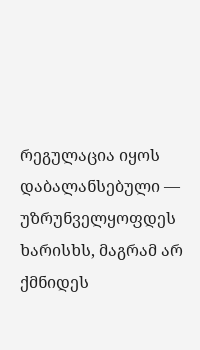რეგულაცია იყოს დაბალანსებული — უზრუნველყოფდეს ხარისხს, მაგრამ არ ქმნიდეს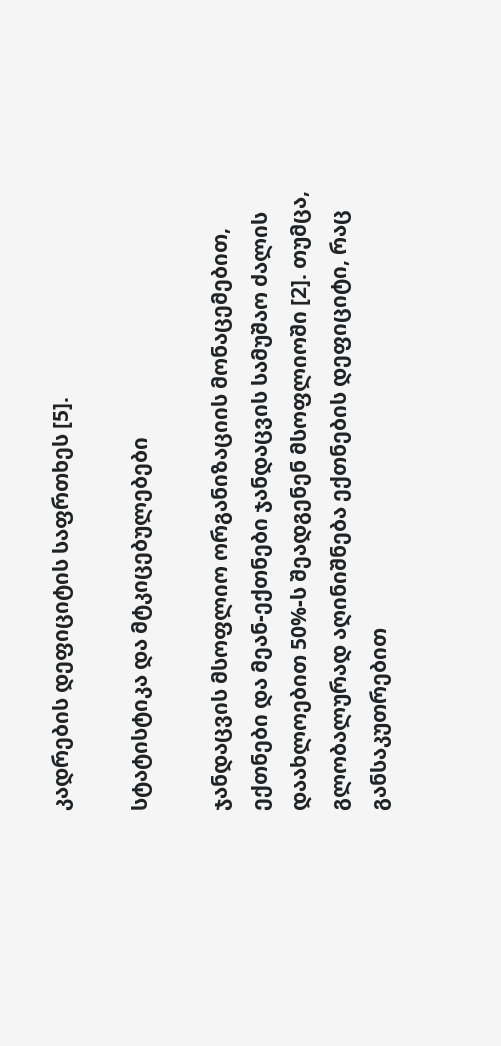კადრების დეფიციტის საფრთხეს [5].

სტატისტიკა და მტკიცებულებები

ჯანდაცვის მსოფლიო ორგანიზაციის მონაცემებით, ექთნები და მეან-ექთნები ჯანდაცვის სამუშაო ძალის დაახლოებით 50%-ს შეადგენენ მსოფლიოში [2]. თუმცა, გლობალურად აღინიშნება ექთნების დეფიციტი, რაც განსაკუთრებით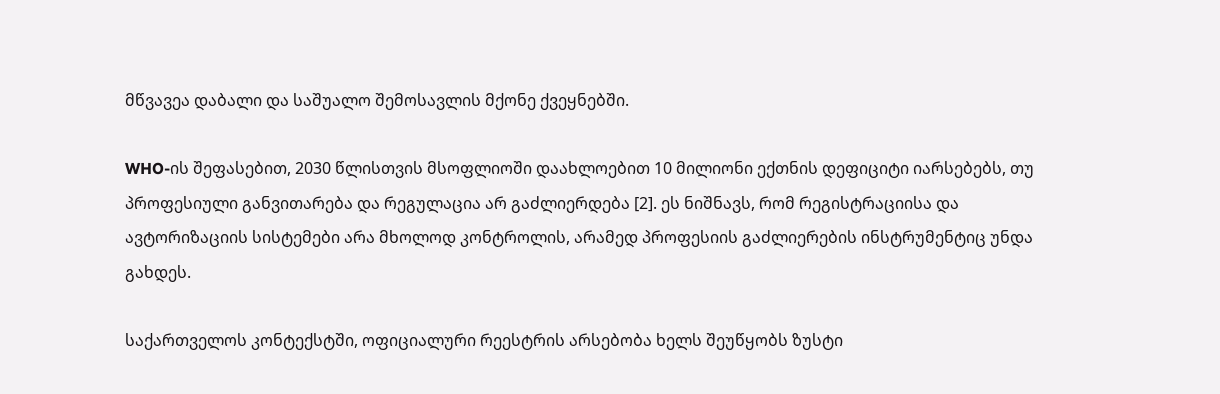მწვავეა დაბალი და საშუალო შემოსავლის მქონე ქვეყნებში.

WHO-ის შეფასებით, 2030 წლისთვის მსოფლიოში დაახლოებით 10 მილიონი ექთნის დეფიციტი იარსებებს, თუ პროფესიული განვითარება და რეგულაცია არ გაძლიერდება [2]. ეს ნიშნავს, რომ რეგისტრაციისა და ავტორიზაციის სისტემები არა მხოლოდ კონტროლის, არამედ პროფესიის გაძლიერების ინსტრუმენტიც უნდა გახდეს.

საქართველოს კონტექსტში, ოფიციალური რეესტრის არსებობა ხელს შეუწყობს ზუსტი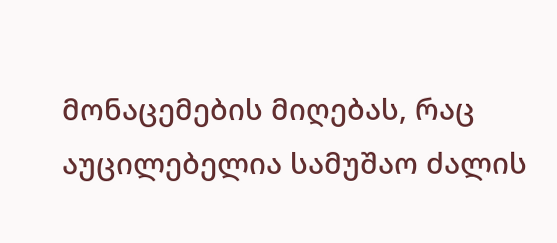მონაცემების მიღებას, რაც აუცილებელია სამუშაო ძალის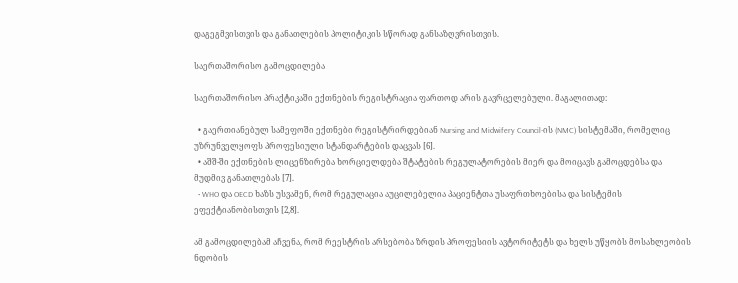დაგეგმვისთვის და განათლების პოლიტიკის სწორად განსაზღვრისთვის.

საერთაშორისო გამოცდილება

საერთაშორისო პრაქტიკაში ექთნების რეგისტრაცია ფართოდ არის გავრცელებული. მაგალითად:

  • გაერთიანებულ სამეფოში ექთნები რეგისტრირდებიან Nursing and Midwifery Council-ის (NMC) სისტემაში, რომელიც უზრუნველყოფს პროფესიული სტანდარტების დაცვას [6].
  • აშშ-ში ექთნების ლიცენზირება ხორციელდება შტატების რეგულატორების მიერ და მოიცავს გამოცდებსა და მუდმივ განათლებას [7].
  • WHO და OECD ხაზს უსვამენ, რომ რეგულაცია აუცილებელია პაციენტთა უსაფრთხოებისა და სისტემის ეფექტიანობისთვის [2,8].

ამ გამოცდილებამ აჩვენა, რომ რეესტრის არსებობა ზრდის პროფესიის ავტორიტეტს და ხელს უწყობს მოსახლეობის ნდობის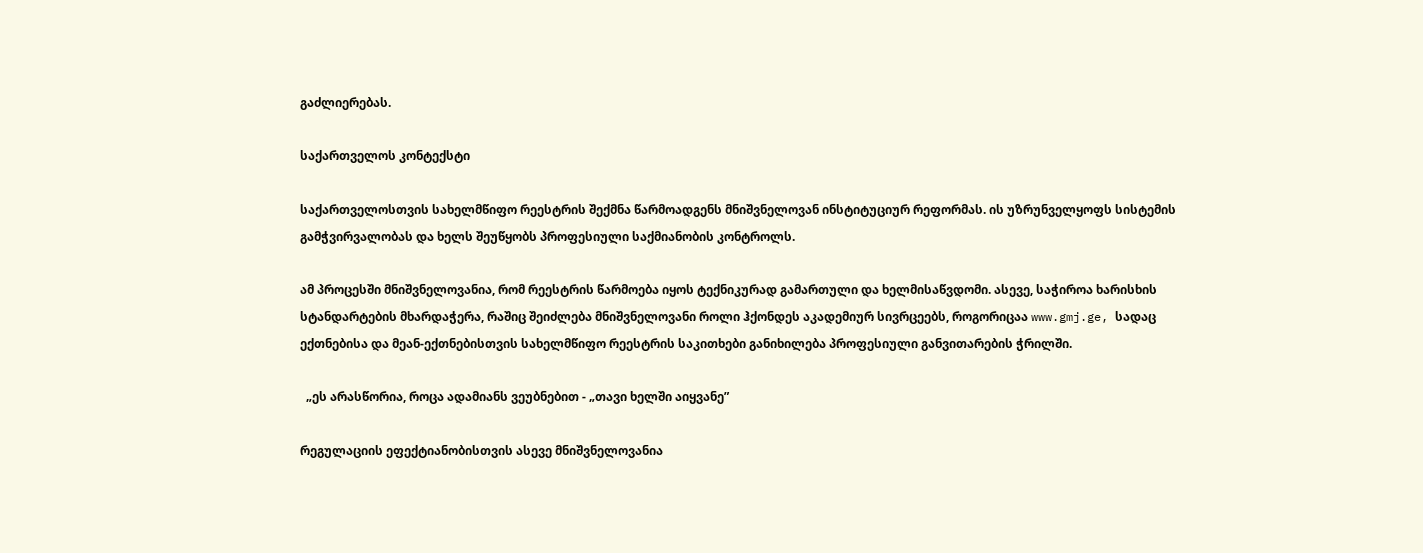გაძლიერებას.

საქართველოს კონტექსტი

საქართველოსთვის სახელმწიფო რეესტრის შექმნა წარმოადგენს მნიშვნელოვან ინსტიტუციურ რეფორმას. ის უზრუნველყოფს სისტემის გამჭვირვალობას და ხელს შეუწყობს პროფესიული საქმიანობის კონტროლს.

ამ პროცესში მნიშვნელოვანია, რომ რეესტრის წარმოება იყოს ტექნიკურად გამართული და ხელმისაწვდომი. ასევე, საჭიროა ხარისხის სტანდარტების მხარდაჭერა, რაშიც შეიძლება მნიშვნელოვანი როლი ჰქონდეს აკადემიურ სივრცეებს, როგორიცაა www.gmj.ge, სადაც ექთნებისა და მეან-ექთნებისთვის სახელმწიფო რეესტრის საკითხები განიხილება პროფესიული განვითარების ჭრილში.

  „ეს არასწორია, როცა ადამიანს ვეუბნებით - „თავი ხელში აიყვანე”

რეგულაციის ეფექტიანობისთვის ასევე მნიშვნელოვანია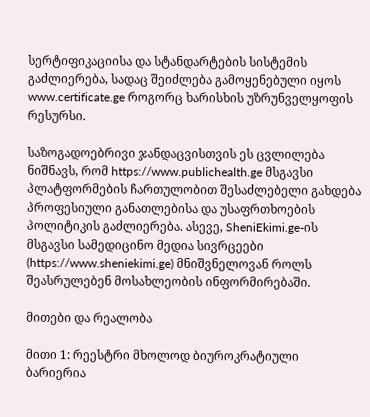სერტიფიკაციისა და სტანდარტების სისტემის გაძლიერება, სადაც შეიძლება გამოყენებული იყოს www.certificate.ge როგორც ხარისხის უზრუნველყოფის რესურსი.

საზოგადოებრივი ჯანდაცვისთვის ეს ცვლილება ნიშნავს, რომ https://www.publichealth.ge მსგავსი პლატფორმების ჩართულობით შესაძლებელი გახდება პროფესიული განათლებისა და უსაფრთხოების პოლიტიკის გაძლიერება. ასევე, SheniEkimi.ge-ის მსგავსი სამედიცინო მედია სივრცეები (https://www.sheniekimi.ge) მნიშვნელოვან როლს შეასრულებენ მოსახლეობის ინფორმირებაში.

მითები და რეალობა

მითი 1: რეესტრი მხოლოდ ბიუროკრატიული ბარიერია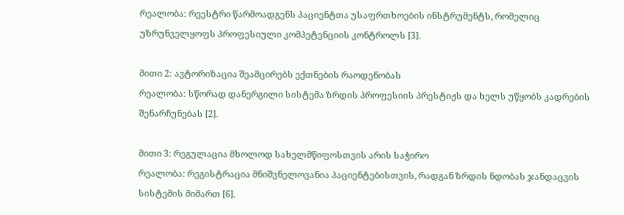რეალობა: რეესტრი წარმოადგენს პაციენტთა უსაფრთხოების ინსტრუმენტს, რომელიც უზრუნველყოფს პროფესიული კომპეტენციის კონტროლს [3].

მითი 2: ავტორიზაცია შეამცირებს ექთნების რაოდენობას
რეალობა: სწორად დანერგილი სისტემა ზრდის პროფესიის პრესტიჟს და ხელს უწყობს კადრების შენარჩუნებას [2].

მითი 3: რეგულაცია მხოლოდ სახელმწიფოსთვის არის საჭირო
რეალობა: რეგისტრაცია მნიშვნელოვანია პაციენტებისთვის, რადგან ზრდის ნდობას ჯანდაცვის სისტემის მიმართ [6].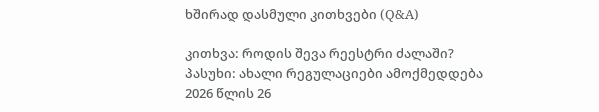ხშირად დასმული კითხვები (Q&A)

კითხვა: როდის შევა რეესტრი ძალაში?
პასუხი: ახალი რეგულაციები ამოქმედდება 2026 წლის 26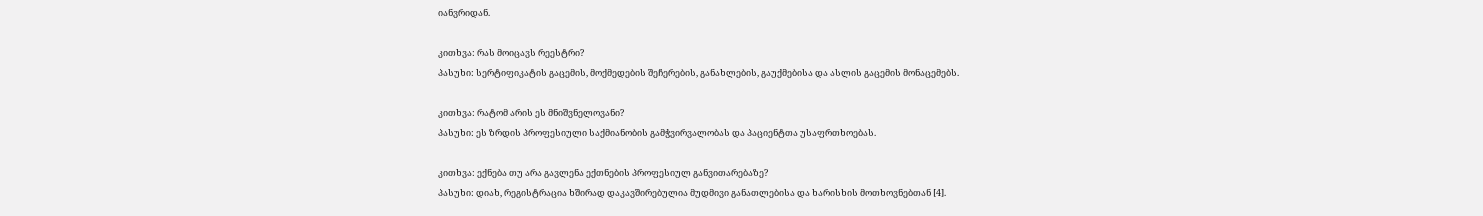იანვრიდან.

კითხვა: რას მოიცავს რეესტრი?
პასუხი: სერტიფიკატის გაცემის, მოქმედების შეჩერების, განახლების, გაუქმებისა და ასლის გაცემის მონაცემებს.

კითხვა: რატომ არის ეს მნიშვნელოვანი?
პასუხი: ეს ზრდის პროფესიული საქმიანობის გამჭვირვალობას და პაციენტთა უსაფრთხოებას.

კითხვა: ექნება თუ არა გავლენა ექთნების პროფესიულ განვითარებაზე?
პასუხი: დიახ, რეგისტრაცია ხშირად დაკავშირებულია მუდმივი განათლებისა და ხარისხის მოთხოვნებთან [4].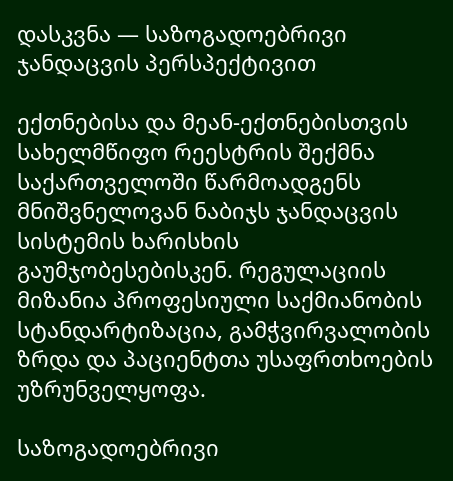დასკვნა — საზოგადოებრივი ჯანდაცვის პერსპექტივით

ექთნებისა და მეან-ექთნებისთვის სახელმწიფო რეესტრის შექმნა საქართველოში წარმოადგენს მნიშვნელოვან ნაბიჯს ჯანდაცვის სისტემის ხარისხის გაუმჯობესებისკენ. რეგულაციის მიზანია პროფესიული საქმიანობის სტანდარტიზაცია, გამჭვირვალობის ზრდა და პაციენტთა უსაფრთხოების უზრუნველყოფა.

საზოგადოებრივი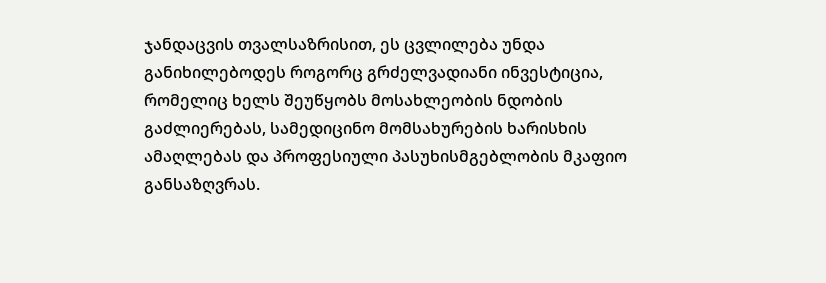ჯანდაცვის თვალსაზრისით, ეს ცვლილება უნდა განიხილებოდეს როგორც გრძელვადიანი ინვესტიცია, რომელიც ხელს შეუწყობს მოსახლეობის ნდობის გაძლიერებას, სამედიცინო მომსახურების ხარისხის ამაღლებას და პროფესიული პასუხისმგებლობის მკაფიო განსაზღვრას.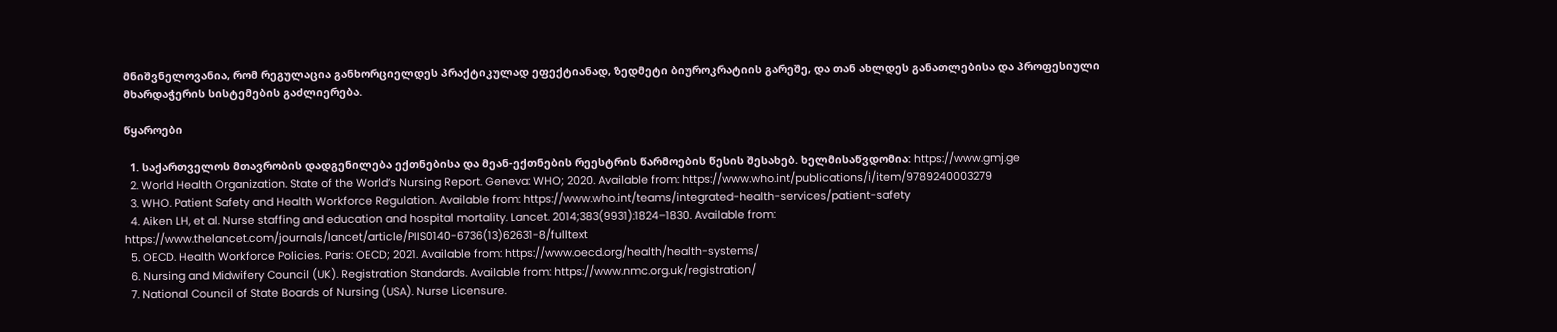მნიშვნელოვანია, რომ რეგულაცია განხორციელდეს პრაქტიკულად ეფექტიანად, ზედმეტი ბიუროკრატიის გარეშე, და თან ახლდეს განათლებისა და პროფესიული მხარდაჭერის სისტემების გაძლიერება.

წყაროები

  1. საქართველოს მთავრობის დადგენილება ექთნებისა და მეან-ექთნების რეესტრის წარმოების წესის შესახებ. ხელმისაწვდომია: https://www.gmj.ge
  2. World Health Organization. State of the World’s Nursing Report. Geneva: WHO; 2020. Available from: https://www.who.int/publications/i/item/9789240003279
  3. WHO. Patient Safety and Health Workforce Regulation. Available from: https://www.who.int/teams/integrated-health-services/patient-safety
  4. Aiken LH, et al. Nurse staffing and education and hospital mortality. Lancet. 2014;383(9931):1824–1830. Available from: https://www.thelancet.com/journals/lancet/article/PIIS0140-6736(13)62631-8/fulltext
  5. OECD. Health Workforce Policies. Paris: OECD; 2021. Available from: https://www.oecd.org/health/health-systems/
  6. Nursing and Midwifery Council (UK). Registration Standards. Available from: https://www.nmc.org.uk/registration/
  7. National Council of State Boards of Nursing (USA). Nurse Licensure.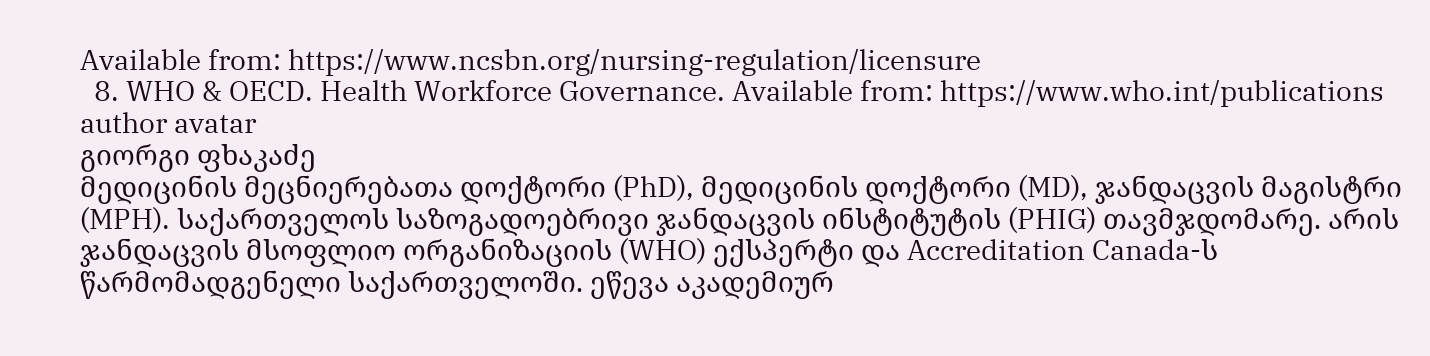Available from: https://www.ncsbn.org/nursing-regulation/licensure
  8. WHO & OECD. Health Workforce Governance. Available from: https://www.who.int/publications
author avatar
გიორგი ფხაკაძე
მედიცინის მეცნიერებათა დოქტორი (PhD), მედიცინის დოქტორი (MD), ჯანდაცვის მაგისტრი (MPH). საქართველოს საზოგადოებრივი ჯანდაცვის ინსტიტუტის (PHIG) თავმჯდომარე. არის ჯანდაცვის მსოფლიო ორგანიზაციის (WHO) ექსპერტი და Accreditation Canada-ს წარმომადგენელი საქართველოში. ეწევა აკადემიურ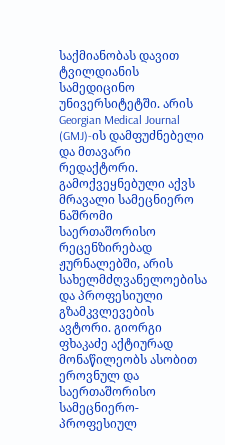საქმიანობას დავით ტვილდიანის სამედიცინო უნივერსიტეტში. არის Georgian Medical Journal (GMJ)-ის დამფუძნებელი და მთავარი რედაქტორი. გამოქვეყნებული აქვს მრავალი სამეცნიერო ნაშრომი საერთაშორისო რეცენზირებად ჟურნალებში, არის სახელმძღვანელოებისა და პროფესიული გზამკვლევების ავტორი. გიორგი ფხაკაძე აქტიურად მონაწილეობს ასობით ეროვნულ და საერთაშორისო სამეცნიერო-პროფესიულ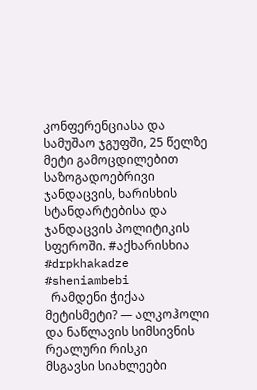კონფერენციასა და სამუშაო ჯგუფში, 25 წელზე მეტი გამოცდილებით საზოგადოებრივი ჯანდაცვის, ხარისხის სტანდარტებისა და ჯანდაცვის პოლიტიკის სფეროში. #აქხარისხია #drpkhakadze #sheniambebi
  რამდენი ჭიქაა მეტისმეტი? — ალკოჰოლი და ნაწლავის სიმსივნის რეალური რისკი
მსგავსი სიახლეები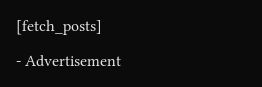[fetch_posts]

- Advertisement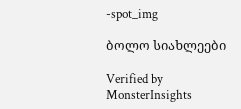-spot_img

ბოლო სიახლეები

Verified by MonsterInsights